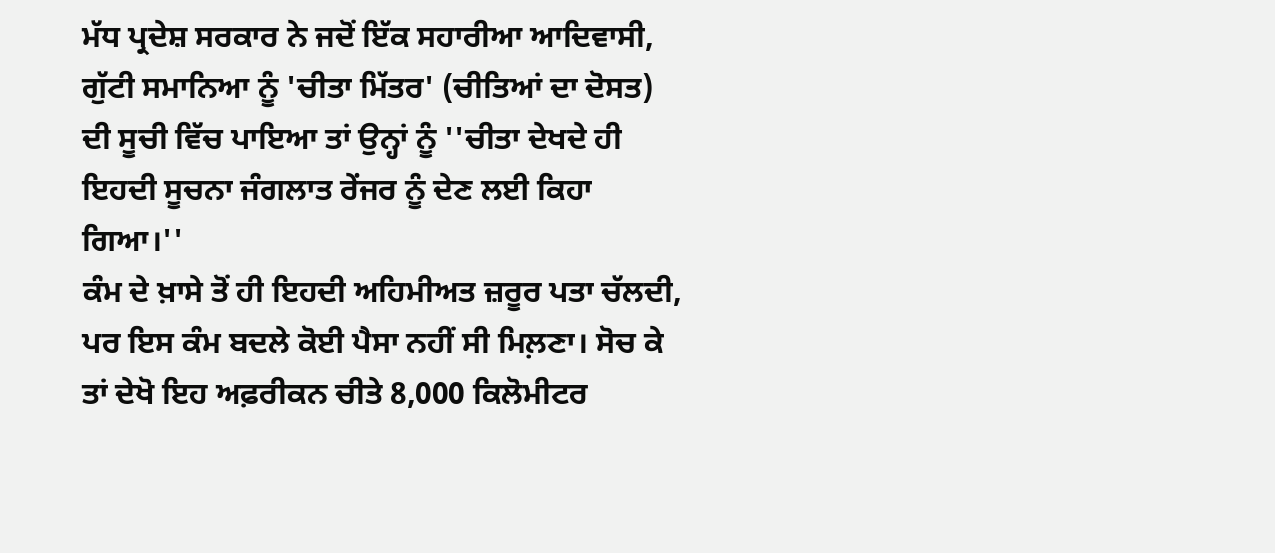ਮੱਧ ਪ੍ਰਦੇਸ਼ ਸਰਕਾਰ ਨੇ ਜਦੋਂ ਇੱਕ ਸਹਾਰੀਆ ਆਦਿਵਾਸੀ, ਗੁੱਟੀ ਸਮਾਨਿਆ ਨੂੰ 'ਚੀਤਾ ਮਿੱਤਰ' (ਚੀਤਿਆਂ ਦਾ ਦੋਸਤ) ਦੀ ਸੂਚੀ ਵਿੱਚ ਪਾਇਆ ਤਾਂ ਉਨ੍ਹਾਂ ਨੂੰ ''ਚੀਤਾ ਦੇਖਦੇ ਹੀ ਇਹਦੀ ਸੂਚਨਾ ਜੰਗਲਾਤ ਰੇਂਜਰ ਨੂੰ ਦੇਣ ਲਈ ਕਿਹਾ ਗਿਆ।''
ਕੰਮ ਦੇ ਖ਼ਾਸੇ ਤੋਂ ਹੀ ਇਹਦੀ ਅਹਿਮੀਅਤ ਜ਼ਰੂਰ ਪਤਾ ਚੱਲਦੀ, ਪਰ ਇਸ ਕੰਮ ਬਦਲੇ ਕੋਈ ਪੈਸਾ ਨਹੀਂ ਸੀ ਮਿਲ਼ਣਾ। ਸੋਚ ਕੇ ਤਾਂ ਦੇਖੋ ਇਹ ਅਫ਼ਰੀਕਨ ਚੀਤੇ 8,000 ਕਿਲੋਮੀਟਰ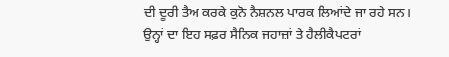ਦੀ ਦੂਰੀ ਤੈਅ ਕਰਕੇ ਕੁਨੋ ਨੈਸ਼ਨਲ ਪਾਰਕ ਲਿਆਂਦੇ ਜਾ ਰਹੇ ਸਨ। ਉਨ੍ਹਾਂ ਦਾ ਇਹ ਸਫ਼ਰ ਸੈਨਿਕ ਜਹਾਜ਼ਾਂ ਤੇ ਹੈਲੀਕੈਪਟਰਾਂ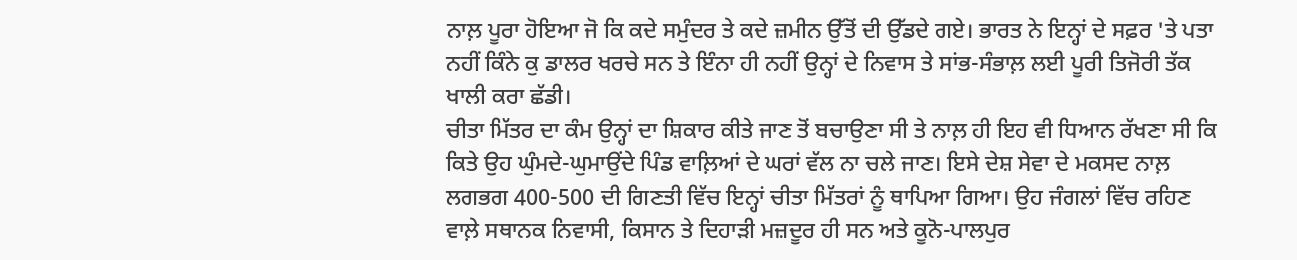ਨਾਲ਼ ਪੂਰਾ ਹੋਇਆ ਜੋ ਕਿ ਕਦੇ ਸਮੁੰਦਰ ਤੇ ਕਦੇ ਜ਼ਮੀਨ ਉੱਤੋਂ ਦੀ ਉੱਡਦੇ ਗਏ। ਭਾਰਤ ਨੇ ਇਨ੍ਹਾਂ ਦੇ ਸਫ਼ਰ 'ਤੇ ਪਤਾ ਨਹੀਂ ਕਿੰਨੇ ਕੁ ਡਾਲਰ ਖਰਚੇ ਸਨ ਤੇ ਇੰਨਾ ਹੀ ਨਹੀਂ ਉਨ੍ਹਾਂ ਦੇ ਨਿਵਾਸ ਤੇ ਸਾਂਭ-ਸੰਭਾਲ਼ ਲਈ ਪੂਰੀ ਤਿਜੋਰੀ ਤੱਕ ਖਾਲੀ ਕਰਾ ਛੱਡੀ।
ਚੀਤਾ ਮਿੱਤਰ ਦਾ ਕੰਮ ਉਨ੍ਹਾਂ ਦਾ ਸ਼ਿਕਾਰ ਕੀਤੇ ਜਾਣ ਤੋਂ ਬਚਾਉਣਾ ਸੀ ਤੇ ਨਾਲ਼ ਹੀ ਇਹ ਵੀ ਧਿਆਨ ਰੱਖਣਾ ਸੀ ਕਿ ਕਿਤੇ ਉਹ ਘੁੰਮਦੇ-ਘੁਮਾਉਂਦੇ ਪਿੰਡ ਵਾਲ਼ਿਆਂ ਦੇ ਘਰਾਂ ਵੱਲ ਨਾ ਚਲੇ ਜਾਣ। ਇਸੇ ਦੇਸ਼ ਸੇਵਾ ਦੇ ਮਕਸਦ ਨਾਲ਼ ਲਗਭਗ 400-500 ਦੀ ਗਿਣਤੀ ਵਿੱਚ ਇਨ੍ਹਾਂ ਚੀਤਾ ਮਿੱਤਰਾਂ ਨੂੰ ਥਾਪਿਆ ਗਿਆ। ਉਹ ਜੰਗਲਾਂ ਵਿੱਚ ਰਹਿਣ ਵਾਲ਼ੇ ਸਥਾਨਕ ਨਿਵਾਸੀ, ਕਿਸਾਨ ਤੇ ਦਿਹਾੜੀ ਮਜ਼ਦੂਰ ਹੀ ਸਨ ਅਤੇ ਕੂਨੋ-ਪਾਲਪੁਰ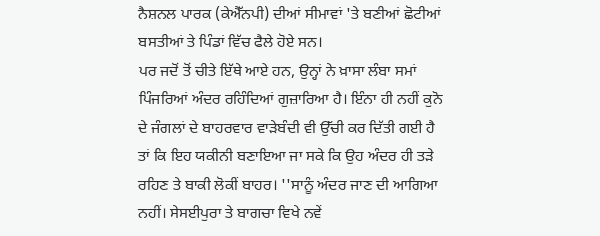ਨੈਸ਼ਨਲ ਪਾਰਕ (ਕੇਐੱਨਪੀ) ਦੀਆਂ ਸੀਮਾਵਾਂ 'ਤੇ ਬਣੀਆਂ ਛੋਟੀਆਂ ਬਸਤੀਆਂ ਤੇ ਪਿੰਡਾਂ ਵਿੱਚ ਫੈਲੇ ਹੋਏ ਸਨ।
ਪਰ ਜਦੋਂ ਤੋਂ ਚੀਤੇ ਇੱਥੇ ਆਏ ਹਨ, ਉਨ੍ਹਾਂ ਨੇ ਖ਼ਾਸਾ ਲੰਬਾ ਸਮਾਂ ਪਿੰਜਰਿਆਂ ਅੰਦਰ ਰਹਿੰਦਿਆਂ ਗੁਜ਼ਾਰਿਆ ਹੈ। ਇੰਨਾ ਹੀ ਨਹੀਂ ਕੁਨੋ ਦੇ ਜੰਗਲਾਂ ਦੇ ਬਾਹਰਵਾਰ ਵਾੜੇਬੰਦੀ ਵੀ ਉੱਚੀ ਕਰ ਦਿੱਤੀ ਗਈ ਹੈ ਤਾਂ ਕਿ ਇਹ ਯਕੀਨੀ ਬਣਾਇਆ ਜਾ ਸਕੇ ਕਿ ਉਹ ਅੰਦਰ ਹੀ ਤੜੇ ਰਹਿਣ ਤੇ ਬਾਕੀ ਲੋਕੀਂ ਬਾਹਰ। ''ਸਾਨੂੰ ਅੰਦਰ ਜਾਣ ਦੀ ਆਗਿਆ ਨਹੀਂ। ਸੇਸਈਪੁਰਾ ਤੇ ਬਾਗਚਾ ਵਿਖੇ ਨਵੇਂ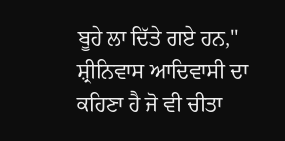ਬੂਹੇ ਲਾ ਦਿੱਤੇ ਗਏ ਹਨ,'' ਸ਼੍ਰੀਨਿਵਾਸ ਆਦਿਵਾਸੀ ਦਾ ਕਹਿਣਾ ਹੈ ਜੋ ਵੀ ਚੀਤਾ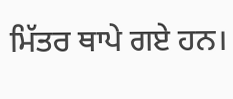ਮਿੱਤਰ ਥਾਪੇ ਗਏ ਹਨ।